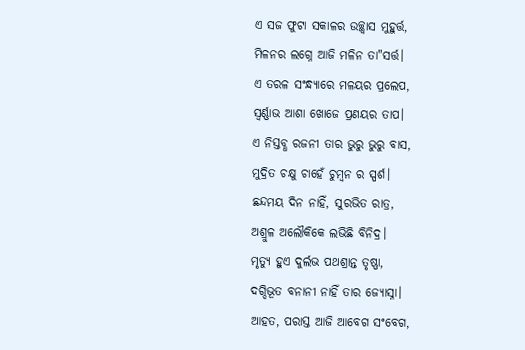ଏ ସଜ ଫୁଟା ସକାଳର ଉଚ୍ଛ୍ୱାସ ମୁହୁର୍ତ୍ତ,
ମିଳନର ଲଗ୍ନେ ଆଜି ମଳିନ ତା"ସର୍ତ୍ତ।
ଏ ତରଳ ସଂନ୍ଧ୍ୟାରେ ମଳୟର ପ୍ରଲେପ,
ସ୍ଵର୍ଣ୍ଣାଭ ଆଶା ଖୋଜେ ପ୍ରଣୟର ତାପ।
ଏ ନିସ୍ତବ୍ଧ ରଜନୀ ତାର ଭୁରୁ ଭୁରୁ ବାସ,
ମୁଦ୍ରିତ ଚକ୍ଷୁ ଚାହେଁ ଚୁମ୍ବନ ର ସ୍ପର୍ଶ।
ଛନ୍ଦମୟ ଦିନ ନାହିଁ, ସୁରଭିତ ରାତ୍ର,
ଅଶ୍ରୁଳ ଅଲୌକିକେ ଲଭିଛି ବିନିଦ୍ର।
ମୃତ୍ୟୁ ହୁଏ ଦୁର୍ଲଭ ପଥଶ୍ରାନ୍ତ ତୃଷ୍ଣା,
ଦଗ୍ଦିଭୂତ ବନାନୀ ନାହିଁ ତାର ଜ୍ୟୋସ୍ନା।
ଆହତ, ପରାସ୍ତ ଆଜି ଆବେଗ ସଂବେଗ,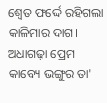ଶ୍ବେତ ଫର୍ଦ୍ଦେ ରହିଗଲା କାଳିମାର ଦାଗ।
ଅଧାଗଢ଼ା ପ୍ରେମ କାବ୍ୟେ ଭଙ୍ଗୁର ତା'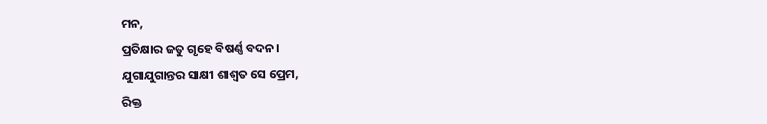ମନ,
ପ୍ରତିକ୍ଷାର ଜତୁ ଗୃହେ ବିଷର୍ଣ୍ଣ ବଦନ।
ଯୁଗାଯୁଗାନ୍ତର ସାକ୍ଷୀ ଶାଶ୍ଵତ ସେ ପ୍ରେମ,
ରିକ୍ତ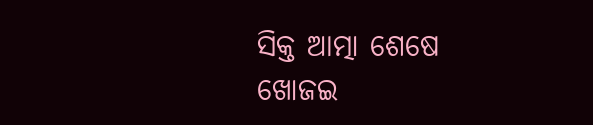ସିକ୍ତ ଆତ୍ମା ଶେଷେ ଖୋଜଇ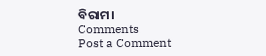ବିରାମ।
Comments
Post a Comment